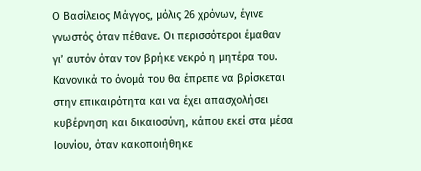Ο Βασίλειος Μάγγος, μόλις 26 χρόνων, έγινε γνωστός όταν πέθανε. Οι περισσότεροι έμαθαν γι’ αυτόν όταν τον βρήκε νεκρό η μητέρα του. Κανονικά το όνομά του θα έπρεπε να βρίσκεται στην επικαιρότητα και να έχει απασχολήσει κυβέρνηση και δικαιοσύνη, κάπου εκεί στα μέσα Ιουνίου, όταν κακοποιήθηκε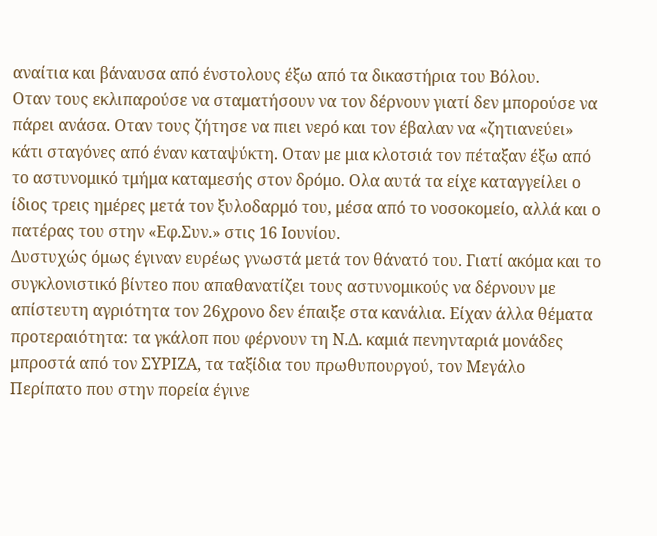αναίτια και βάναυσα από ένστολους έξω από τα δικαστήρια του Βόλου.
Οταν τους εκλιπαρούσε να σταματήσουν να τον δέρνουν γιατί δεν μπορούσε να πάρει ανάσα. Οταν τους ζήτησε να πιει νερό και τον έβαλαν να «ζητιανεύει» κάτι σταγόνες από έναν καταψύκτη. Οταν με μια κλοτσιά τον πέταξαν έξω από το αστυνομικό τμήμα καταμεσής στον δρόμο. Ολα αυτά τα είχε καταγγείλει ο ίδιος τρεις ημέρες μετά τον ξυλοδαρμό του, μέσα από το νοσοκομείο, αλλά και ο πατέρας του στην «Εφ.Συν.» στις 16 Ιουνίου.
Δυστυχώς όμως έγιναν ευρέως γνωστά μετά τον θάνατό του. Γιατί ακόμα και το συγκλονιστικό βίντεο που απαθανατίζει τους αστυνομικούς να δέρνουν με απίστευτη αγριότητα τον 26χρονο δεν έπαιξε στα κανάλια. Είχαν άλλα θέματα προτεραιότητα: τα γκάλοπ που φέρνουν τη Ν.Δ. καμιά πενηνταριά μονάδες μπροστά από τον ΣΥΡΙΖΑ, τα ταξίδια του πρωθυπουργού, τον Μεγάλο Περίπατο που στην πορεία έγινε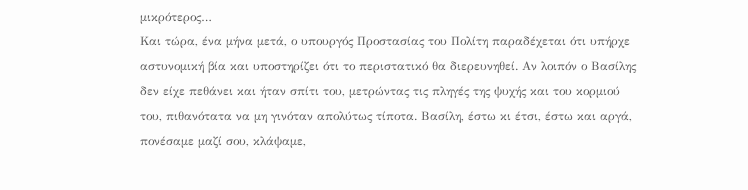μικρότερος…
Και τώρα, ένα μήνα μετά, ο υπουργός Προστασίας του Πολίτη παραδέχεται ότι υπήρχε αστυνομική βία και υποστηρίζει ότι το περιστατικό θα διερευνηθεί. Αν λοιπόν ο Βασίλης δεν είχε πεθάνει και ήταν σπίτι του, μετρώντας τις πληγές της ψυχής και του κορμιού του, πιθανότατα να μη γινόταν απολύτως τίποτα. Βασίλη, έστω κι έτσι, έστω και αργά, πονέσαμε μαζί σου, κλάψαμε,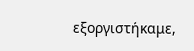εξοργιστήκαμε,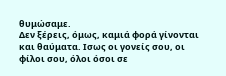θυμώσαμε.
Δεν ξέρεις, όμως, καμιά φορά γίνονται και θαύματα. Ισως οι γονείς σου, οι φίλοι σου, όλοι όσοι σε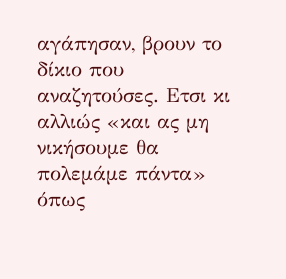αγάπησαν, βρουν το δίκιο που αναζητούσες. Ετσι κι αλλιώς «και ας μη νικήσουμε θα πολεμάμε πάντα» όπως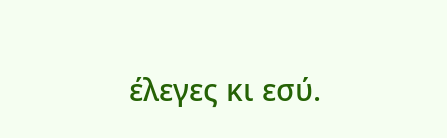έλεγες κι εσύ.